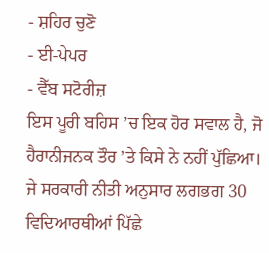- ਸ਼ਹਿਰ ਚੁਣੋ
- ਈ-ਪੇਪਰ
- ਵੈੱਬ ਸਟੋਰੀਜ਼
ਇਸ ਪੂਰੀ ਬਹਿਸ ’ਚ ਇਕ ਹੋਰ ਸਵਾਲ ਹੈ, ਜੋ ਹੈਰਾਨੀਜਨਕ ਤੌਰ ’ਤੇ ਕਿਸੇ ਨੇ ਨਹੀਂ ਪੁੱਛਿਆ। ਜੇ ਸਰਕਾਰੀ ਨੀਤੀ ਅਨੁਸਾਰ ਲਗਭਗ 30 ਵਿਦਿਆਰਥੀਆਂ ਪਿੱਛੇ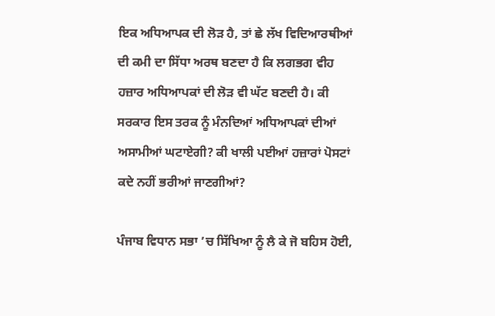ਇਕ ਅਧਿਆਪਕ ਦੀ ਲੋੜ ਹੈ, ਤਾਂ ਛੇ ਲੱਖ ਵਿਦਿਆਰਥੀਆਂ ਦੀ ਕਮੀ ਦਾ ਸਿੱਧਾ ਅਰਥ ਬਣਦਾ ਹੈ ਕਿ ਲਗਭਗ ਵੀਹ ਹਜ਼ਾਰ ਅਧਿਆਪਕਾਂ ਦੀ ਲੋੜ ਵੀ ਘੱਟ ਬਣਦੀ ਹੈ। ਕੀ ਸਰਕਾਰ ਇਸ ਤਰਕ ਨੂੰ ਮੰਨਦਿਆਂ ਅਧਿਆਪਕਾਂ ਦੀਆਂ ਅਸਾਮੀਆਂ ਘਟਾਏਗੀ? ਕੀ ਖਾਲੀ ਪਈਆਂ ਹਜ਼ਾਰਾਂ ਪੋਸਟਾਂ ਕਦੇ ਨਹੀਂ ਭਰੀਆਂ ਜਾਣਗੀਆਂ?

ਪੰਜਾਬ ਵਿਧਾਨ ਸਭਾ ’ਚ ਸਿੱਖਿਆ ਨੂੰ ਲੈ ਕੇ ਜੋ ਬਹਿਸ ਹੋਈ,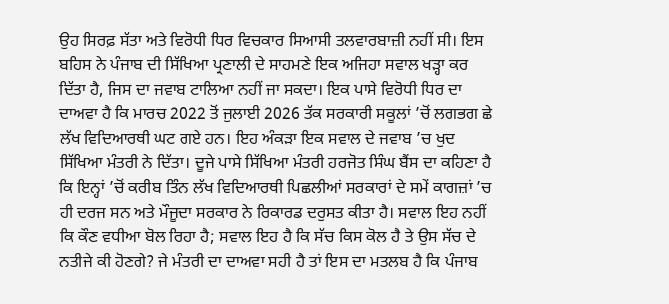ਉਹ ਸਿਰਫ਼ ਸੱਤਾ ਅਤੇ ਵਿਰੋਧੀ ਧਿਰ ਵਿਚਕਾਰ ਸਿਆਸੀ ਤਲਵਾਰਬਾਜ਼ੀ ਨਹੀਂ ਸੀ। ਇਸ ਬਹਿਸ ਨੇ ਪੰਜਾਬ ਦੀ ਸਿੱਖਿਆ ਪ੍ਰਣਾਲੀ ਦੇ ਸਾਹਮਣੇ ਇਕ ਅਜਿਹਾ ਸਵਾਲ ਖੜ੍ਹਾ ਕਰ ਦਿੱਤਾ ਹੈ, ਜਿਸ ਦਾ ਜਵਾਬ ਟਾਲਿਆ ਨਹੀਂ ਜਾ ਸਕਦਾ। ਇਕ ਪਾਸੇ ਵਿਰੋਧੀ ਧਿਰ ਦਾ ਦਾਅਵਾ ਹੈ ਕਿ ਮਾਰਚ 2022 ਤੋਂ ਜੁਲਾਈ 2026 ਤੱਕ ਸਰਕਾਰੀ ਸਕੂਲਾਂ ’ਚੋਂ ਲਗਭਗ ਛੇ ਲੱਖ ਵਿਦਿਆਰਥੀ ਘਟ ਗਏ ਹਨ। ਇਹ ਅੰਕੜਾ ਇਕ ਸਵਾਲ ਦੇ ਜਵਾਬ ’ਚ ਖੁਦ ਸਿੱਖਿਆ ਮੰਤਰੀ ਨੇ ਦਿੱਤਾ। ਦੂਜੇ ਪਾਸੇ ਸਿੱਖਿਆ ਮੰਤਰੀ ਹਰਜੋਤ ਸਿੰਘ ਬੈਂਸ ਦਾ ਕਹਿਣਾ ਹੈ ਕਿ ਇਨ੍ਹਾਂ ’ਚੋਂ ਕਰੀਬ ਤਿੰਨ ਲੱਖ ਵਿਦਿਆਰਥੀ ਪਿਛਲੀਆਂ ਸਰਕਾਰਾਂ ਦੇ ਸਮੇਂ ਕਾਗਜ਼ਾਂ ’ਚ ਹੀ ਦਰਜ ਸਨ ਅਤੇ ਮੌਜੂਦਾ ਸਰਕਾਰ ਨੇ ਰਿਕਾਰਡ ਦਰੁਸਤ ਕੀਤਾ ਹੈ। ਸਵਾਲ ਇਹ ਨਹੀਂ ਕਿ ਕੌਣ ਵਧੀਆ ਬੋਲ ਰਿਹਾ ਹੈ; ਸਵਾਲ ਇਹ ਹੈ ਕਿ ਸੱਚ ਕਿਸ ਕੋਲ ਹੈ ਤੇ ਉਸ ਸੱਚ ਦੇ ਨਤੀਜੇ ਕੀ ਹੋਣਗੇ? ਜੇ ਮੰਤਰੀ ਦਾ ਦਾਅਵਾ ਸਹੀ ਹੈ ਤਾਂ ਇਸ ਦਾ ਮਤਲਬ ਹੈ ਕਿ ਪੰਜਾਬ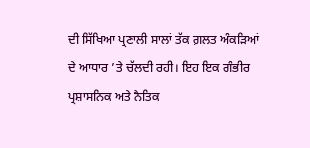ਦੀ ਸਿੱਖਿਆ ਪ੍ਰਣਾਲੀ ਸਾਲਾਂ ਤੱਕ ਗ਼ਲਤ ਅੰਕੜਿਆਂ ਦੇ ਆਧਾਰ ’ਤੇ ਚੱਲਦੀ ਰਹੀ। ਇਹ ਇਕ ਗੰਭੀਰ ਪ੍ਰਸ਼ਾਸਨਿਕ ਅਤੇ ਨੈਤਿਕ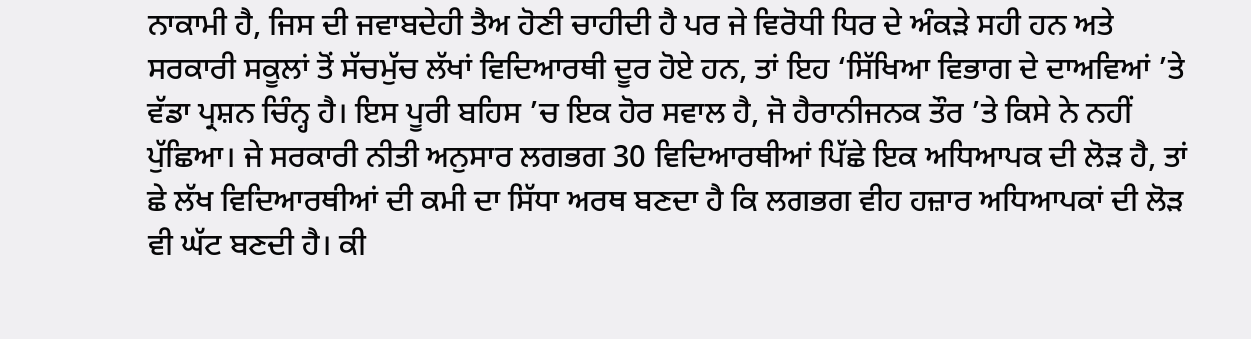ਨਾਕਾਮੀ ਹੈ, ਜਿਸ ਦੀ ਜਵਾਬਦੇਹੀ ਤੈਅ ਹੋਣੀ ਚਾਹੀਦੀ ਹੈ ਪਰ ਜੇ ਵਿਰੋਧੀ ਧਿਰ ਦੇ ਅੰਕੜੇ ਸਹੀ ਹਨ ਅਤੇ ਸਰਕਾਰੀ ਸਕੂਲਾਂ ਤੋਂ ਸੱਚਮੁੱਚ ਲੱਖਾਂ ਵਿਦਿਆਰਥੀ ਦੂਰ ਹੋਏ ਹਨ, ਤਾਂ ਇਹ ‘ਸਿੱਖਿਆ ਵਿਭਾਗ ਦੇ ਦਾਅਵਿਆਂ ’ਤੇ ਵੱਡਾ ਪ੍ਰਸ਼ਨ ਚਿੰਨ੍ਹ ਹੈ। ਇਸ ਪੂਰੀ ਬਹਿਸ ’ਚ ਇਕ ਹੋਰ ਸਵਾਲ ਹੈ, ਜੋ ਹੈਰਾਨੀਜਨਕ ਤੌਰ ’ਤੇ ਕਿਸੇ ਨੇ ਨਹੀਂ ਪੁੱਛਿਆ। ਜੇ ਸਰਕਾਰੀ ਨੀਤੀ ਅਨੁਸਾਰ ਲਗਭਗ 30 ਵਿਦਿਆਰਥੀਆਂ ਪਿੱਛੇ ਇਕ ਅਧਿਆਪਕ ਦੀ ਲੋੜ ਹੈ, ਤਾਂ ਛੇ ਲੱਖ ਵਿਦਿਆਰਥੀਆਂ ਦੀ ਕਮੀ ਦਾ ਸਿੱਧਾ ਅਰਥ ਬਣਦਾ ਹੈ ਕਿ ਲਗਭਗ ਵੀਹ ਹਜ਼ਾਰ ਅਧਿਆਪਕਾਂ ਦੀ ਲੋੜ ਵੀ ਘੱਟ ਬਣਦੀ ਹੈ। ਕੀ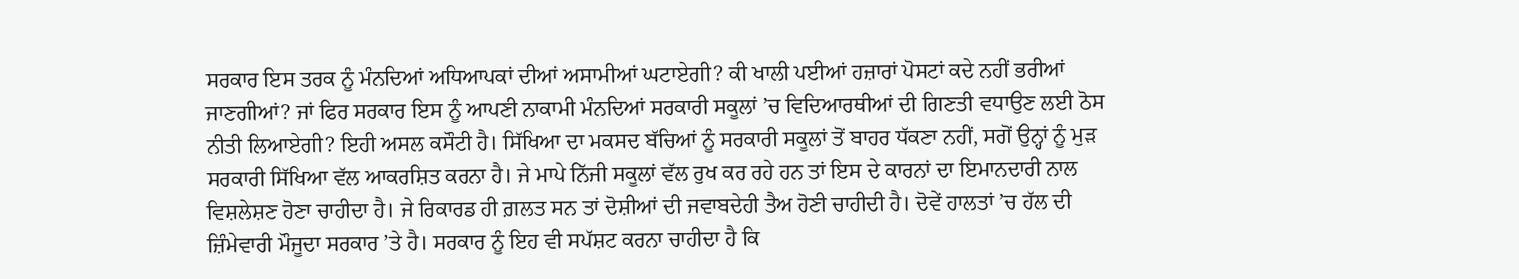ਸਰਕਾਰ ਇਸ ਤਰਕ ਨੂੰ ਮੰਨਦਿਆਂ ਅਧਿਆਪਕਾਂ ਦੀਆਂ ਅਸਾਮੀਆਂ ਘਟਾਏਗੀ? ਕੀ ਖਾਲੀ ਪਈਆਂ ਹਜ਼ਾਰਾਂ ਪੋਸਟਾਂ ਕਦੇ ਨਹੀਂ ਭਰੀਆਂ ਜਾਣਗੀਆਂ? ਜਾਂ ਫਿਰ ਸਰਕਾਰ ਇਸ ਨੂੰ ਆਪਣੀ ਨਾਕਾਮੀ ਮੰਨਦਿਆਂ ਸਰਕਾਰੀ ਸਕੂਲਾਂ ’ਚ ਵਿਦਿਆਰਥੀਆਂ ਦੀ ਗਿਣਤੀ ਵਧਾਉਣ ਲਈ ਠੋਸ ਨੀਤੀ ਲਿਆਏਗੀ? ਇਹੀ ਅਸਲ ਕਸੌਟੀ ਹੈ। ਸਿੱਖਿਆ ਦਾ ਮਕਸਦ ਬੱਚਿਆਂ ਨੂੰ ਸਰਕਾਰੀ ਸਕੂਲਾਂ ਤੋਂ ਬਾਹਰ ਧੱਕਣਾ ਨਹੀਂ, ਸਗੋਂ ਉਨ੍ਹਾਂ ਨੂੰ ਮੁੜ ਸਰਕਾਰੀ ਸਿੱਖਿਆ ਵੱਲ ਆਕਰਸ਼ਿਤ ਕਰਨਾ ਹੈ। ਜੇ ਮਾਪੇ ਨਿੱਜੀ ਸਕੂਲਾਂ ਵੱਲ ਰੁਖ ਕਰ ਰਹੇ ਹਨ ਤਾਂ ਇਸ ਦੇ ਕਾਰਨਾਂ ਦਾ ਇਮਾਨਦਾਰੀ ਨਾਲ ਵਿਸ਼ਲੇਸ਼ਣ ਹੋਣਾ ਚਾਹੀਦਾ ਹੈ। ਜੇ ਰਿਕਾਰਡ ਹੀ ਗ਼ਲਤ ਸਨ ਤਾਂ ਦੋਸ਼ੀਆਂ ਦੀ ਜਵਾਬਦੇਹੀ ਤੈਅ ਹੋਣੀ ਚਾਹੀਦੀ ਹੈ। ਦੋਵੇਂ ਹਾਲਤਾਂ ’ਚ ਹੱਲ ਦੀ ਜ਼ਿੰਮੇਵਾਰੀ ਮੌਜੂਦਾ ਸਰਕਾਰ ’ਤੇ ਹੈ। ਸਰਕਾਰ ਨੂੰ ਇਹ ਵੀ ਸਪੱਸ਼ਟ ਕਰਨਾ ਚਾਹੀਦਾ ਹੈ ਕਿ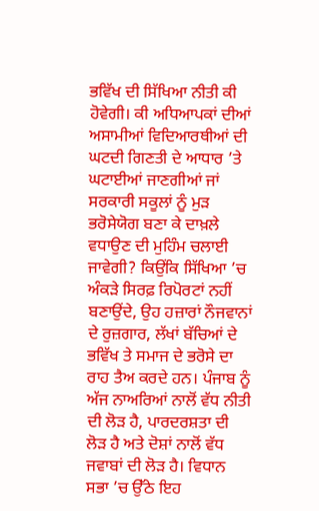ਭਵਿੱਖ ਦੀ ਸਿੱਖਿਆ ਨੀਤੀ ਕੀ ਹੋਵੇਗੀ। ਕੀ ਅਧਿਆਪਕਾਂ ਦੀਆਂ ਅਸਾਮੀਆਂ ਵਿਦਿਆਰਥੀਆਂ ਦੀ ਘਟਦੀ ਗਿਣਤੀ ਦੇ ਆਧਾਰ ’ਤੇ ਘਟਾਈਆਂ ਜਾਣਗੀਆਂ ਜਾਂ ਸਰਕਾਰੀ ਸਕੂਲਾਂ ਨੂੰ ਮੁੜ ਭਰੋਸੇਯੋਗ ਬਣਾ ਕੇ ਦਾਖ਼ਲੇ ਵਧਾਉਣ ਦੀ ਮੁਹਿੰਮ ਚਲਾਈ ਜਾਵੇਗੀ? ਕਿਉਂਕਿ ਸਿੱਖਿਆ ’ਚ ਅੰਕੜੇ ਸਿਰਫ਼ ਰਿਪੋਰਟਾਂ ਨਹੀਂ ਬਣਾਉਂਦੇ, ਉਹ ਹਜ਼ਾਰਾਂ ਨੌਜਵਾਨਾਂ ਦੇ ਰੁਜ਼ਗਾਰ, ਲੱਖਾਂ ਬੱਚਿਆਂ ਦੇ ਭਵਿੱਖ ਤੇ ਸਮਾਜ ਦੇ ਭਰੋਸੇ ਦਾ ਰਾਹ ਤੈਅ ਕਰਦੇ ਹਨ। ਪੰਜਾਬ ਨੂੰ ਅੱਜ ਨਾਅਰਿਆਂ ਨਾਲੋਂ ਵੱਧ ਨੀਤੀ ਦੀ ਲੋੜ ਹੈ, ਪਾਰਦਰਸ਼ਤਾ ਦੀ ਲੋੜ ਹੈ ਅਤੇ ਦੋਸ਼ਾਂ ਨਾਲੋਂ ਵੱਧ ਜਵਾਬਾਂ ਦੀ ਲੋੜ ਹੈ। ਵਿਧਾਨ ਸਭਾ ’ਚ ਉੱਠੇ ਇਹ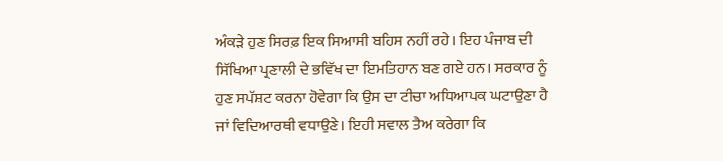ਅੰਕੜੇ ਹੁਣ ਸਿਰਫ਼ ਇਕ ਸਿਆਸੀ ਬਹਿਸ ਨਹੀਂ ਰਹੇ। ਇਹ ਪੰਜਾਬ ਦੀ ਸਿੱਖਿਆ ਪ੍ਰਣਾਲੀ ਦੇ ਭਵਿੱਖ ਦਾ ਇਮਤਿਹਾਨ ਬਣ ਗਏ ਹਨ। ਸਰਕਾਰ ਨੂੰ ਹੁਣ ਸਪੱਸ਼ਟ ਕਰਨਾ ਹੋਵੇਗਾ ਕਿ ਉਸ ਦਾ ਟੀਚਾ ਅਧਿਆਪਕ ਘਟਾਉਣਾ ਹੈ ਜਾਂ ਵਿਦਿਆਰਥੀ ਵਧਾਉਣੇ। ਇਹੀ ਸਵਾਲ ਤੈਅ ਕਰੇਗਾ ਕਿ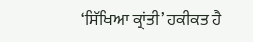‘ਸਿੱਖਿਆ ਕ੍ਰਾਂਤੀ’ ਹਕੀਕਤ ਹੈ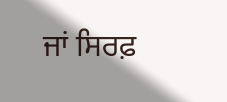ਜਾਂ ਸਿਰਫ਼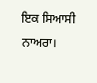ਇਕ ਸਿਆਸੀ ਨਾਅਰਾ।